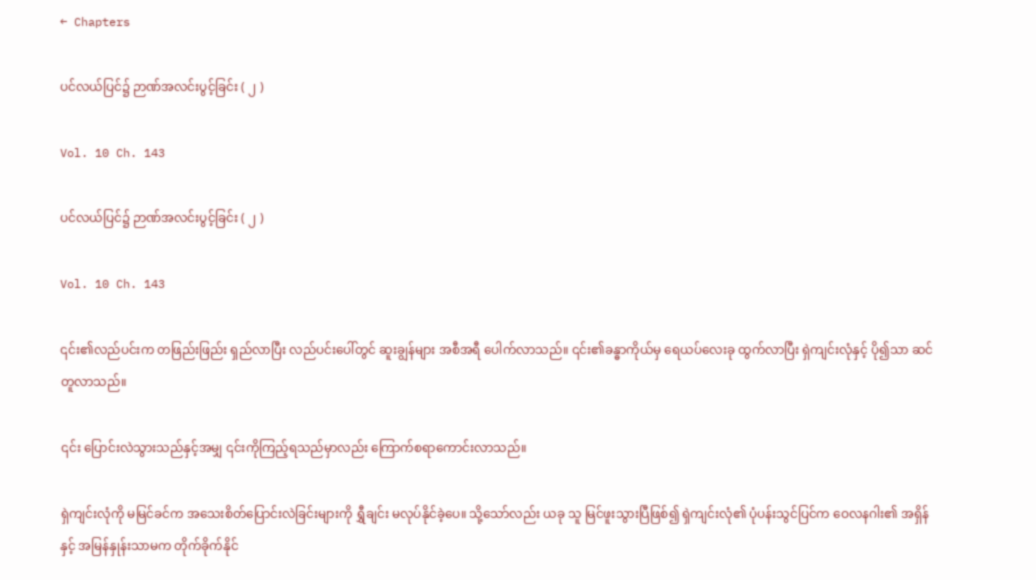← Chapters

ပင်လယ်ပြင်၌ ဉာဏ်အလင်းပွင့်ခြင်း ( ၂ )

Vol. 10 Ch. 143

ပင်လယ်ပြင်၌ ဉာဏ်အလင်းပွင့်ခြင်း ( ၂ )

Vol. 10 Ch. 143

၎င်း၏လည်ပင်းက တဖြည်းဖြည်း ရှည်လာပြီး လည်ပင်းပေါ်တွင် ဆူးချွန်များ အစီအရီ ပေါက်လာသည်။ ၎င်း၏ခန္ဓာကိုယ်မှ ရေယပ်လေးခု ထွက်လာပြီး ရှဲကျင်းလုံနှင့် ပို၍သာ ဆင်တူလာသည်။

၎င်း ပြောင်းလဲသွားသည်နှင့်အမျှ ၎င်းကိုကြည့်ရသည်မှာလည်း ကြောက်စရာကောင်းလာသည်။

ရှဲကျင်းလုံကို မမြင်ခင်က အသေးစိတ်ပြောင်းလဲခြင်းများကို ရွှီချင်း မလုပ်နိုင်ခဲ့ပေ။ သို့သော်လည်း ယခု သူ မြင်ဖူးသွားပြီဖြစ်၍ ရှဲကျင်းလုံ၏ ပုံပန်းသွင်ပြင်က ဝေလနဂါး၏ အရှိန်နှင့် အမြန်နှုန်းသာမက တိုက်ခိုက်နိုင်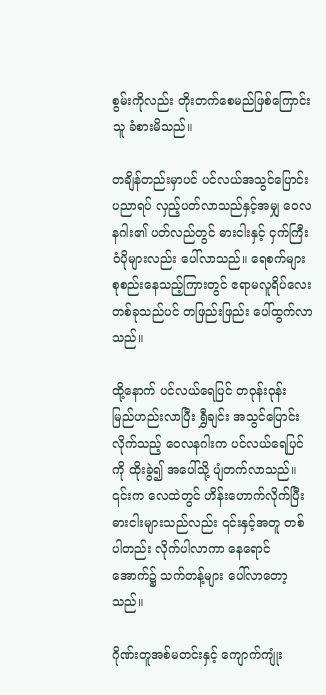စွမ်းကိုလည်း တိုးတက်စေမည်ဖြစ်ကြောင်း သူ ခံစားမိသည်။

တချိန်တည်းမှာပင် ပင်လယ်အသွင်ပြောင်းပညာရပ် လှည့်ပတ်လာသည်နှင့်အမျှ ဝေလနဂါး၏ ပတ်လည်တွင် ဓားငါးနှင့် ငှက်ကြီးဝံပိုများလည်း ပေါ်လာသည်။ ရေစက်များ စုစည်းနေသည့်ကြားတွင် ဧရာမလူရိပ်လေးတစ်ခုသည်ပင် တဖြည်းဖြည်း ပေါ်ထွက်လာသည်။

ထို့နောက် ပင်လယ်ရေပြင် တဝုန်းဝုန်း မြည်ဟည်းလာပြီး ရွှီချင်း အသွင်ပြောင်းလိုက်သည့် ဝေလနဂါးက ပင်လယ်ရေပြင်ကို ထိုးခွဲ၍ အပေါ်သို့ ပျံတက်လာသည်။ ၎င်းက လေထဲတွင် ဟိန်းဟောက်လိုက်ပြီး ဓားငါးများသည်လည်း ၎င်းနှင့်အတူ တစ်ပါတည်း လိုက်ပါလာကာ နေရောင်အောက်၌ သက်တန့်များ ပေါ်လာတော့သည်။

ဂိုဏ်းတူအစ်မတင်းနှင့် ကျောက်ကျုံး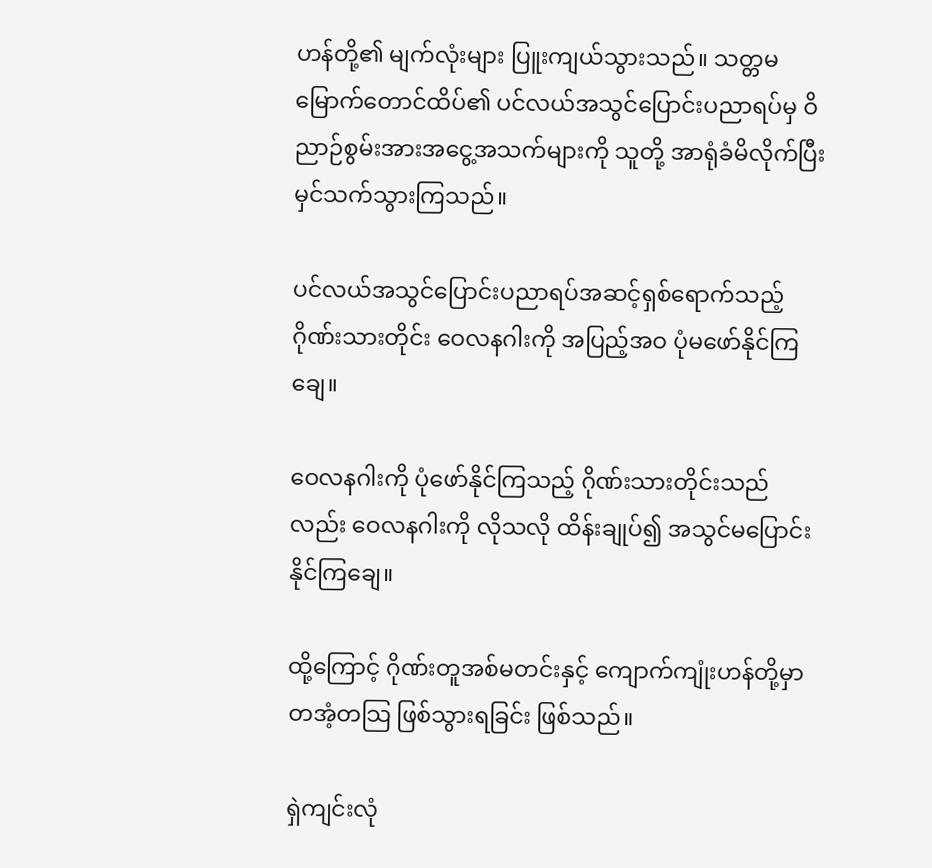ဟန်တို့၏ မျက်လုံးများ ပြူးကျယ်သွားသည်။ သတ္တမမြောက်တောင်ထိပ်၏ ပင်လယ်အသွင်ပြောင်းပညာရပ်မှ ဝိညာဉ်စွမ်းအားအငွေ့အသက်များကို သူတို့ အာရုံခံမိလိုက်ပြီး မှင်သက်သွားကြသည်။

ပင်လယ်အသွင်ပြောင်းပညာရပ်အဆင့်ရှစ်ရောက်သည့် ဂိုဏ်းသားတိုင်း ဝေလနဂါးကို အပြည့်အဝ ပုံမဖော်နိုင်ကြချေ။

ဝေလနဂါးကို ပုံဖော်နိုင်ကြသည့် ဂိုဏ်းသားတိုင်းသည်လည်း ဝေလနဂါးကို လိုသလို ထိန်းချုပ်၍ အသွင်မပြောင်းနိုင်ကြချေ။

ထို့ကြောင့် ဂိုဏ်းတူအစ်မတင်းနှင့် ကျောက်ကျုံးဟန်တို့မှာ တအံ့တသြ ဖြစ်သွားရခြင်း ဖြစ်သည်။

ရှဲကျင်းလုံ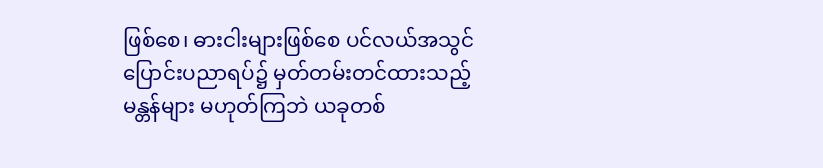ဖြစ်စေ၊ ဓားငါးများဖြစ်စေ ပင်လယ်အသွင်ပြောင်းပညာရပ်၌ မှတ်တမ်းတင်ထားသည့် မန္တန်များ မဟုတ်ကြဘဲ ယခုတစ်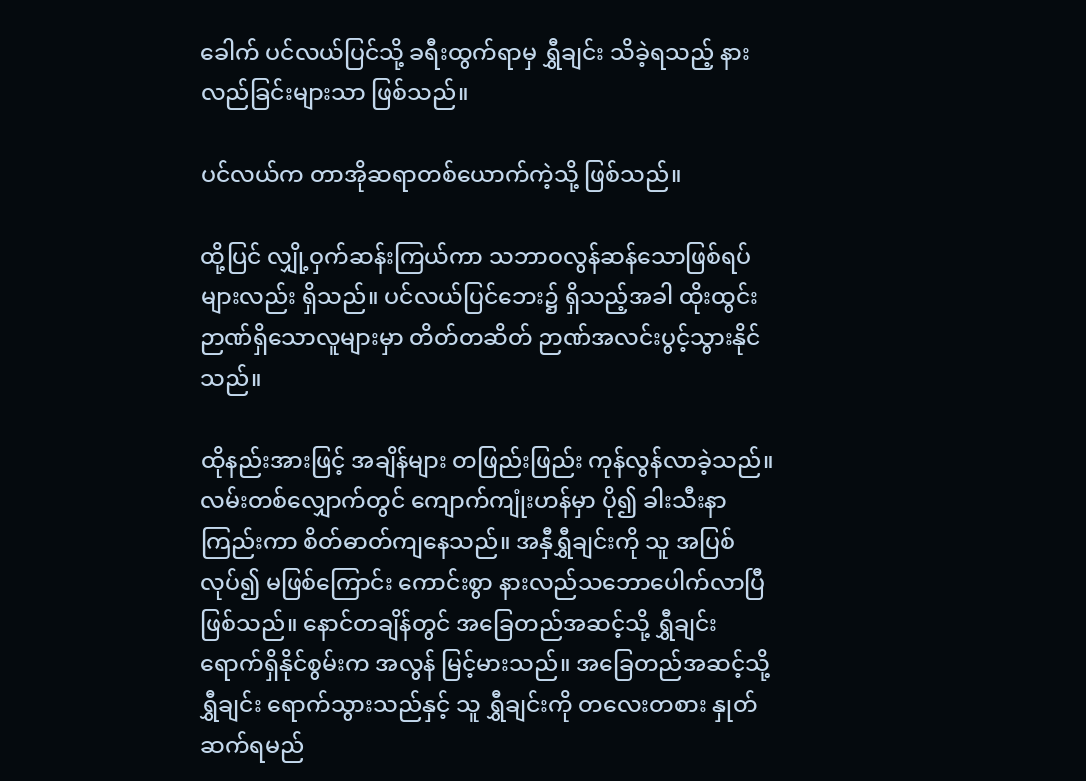ခေါက် ပင်လယ်ပြင်သို့ ခရီးထွက်ရာမှ ရွှီချင်း သိခဲ့ရသည့် နားလည်ခြင်းများသာ ဖြစ်သည်။

ပင်လယ်က တာအိုဆရာတစ်ယောက်ကဲ့သို့ ဖြစ်သည်။

ထို့ပြင် လျှို့ဝှက်ဆန်းကြယ်ကာ သဘာဝလွန်ဆန်သောဖြစ်ရပ်များလည်း ရှိသည်။ ပင်လယ်ပြင်ဘေး၌ ရှိသည့်အခါ ထိုးထွင်းဉာဏ်ရှိသောလူများမှာ တိတ်တဆိတ် ဉာဏ်အလင်းပွင့်သွားနိုင်သည်။

ထိုနည်းအားဖြင့် အချိန်များ တဖြည်းဖြည်း ကုန်လွန်လာခဲ့သည်။ လမ်းတစ်လျှောက်တွင် ကျောက်ကျုံးဟန်မှာ ပို၍ ခါးသီးနာကြည်းကာ စိတ်ဓာတ်ကျနေသည်။ အနှီရွှီချင်းကို သူ အပြစ်လုပ်၍ မဖြစ်ကြောင်း ကောင်းစွာ နားလည်သဘောပေါက်လာပြီဖြစ်သည်။ နောင်တချိန်တွင် အခြေတည်အဆင့်သို့ ရွှီချင်း ရောက်ရှိနိုင်စွမ်းက အလွန် မြင့်မားသည်။ အခြေတည်အဆင့်သို့ ရွှီချင်း ရောက်သွားသည်နှင့် သူ ရွှီချင်းကို တလေးတစား နှုတ်ဆက်ရမည်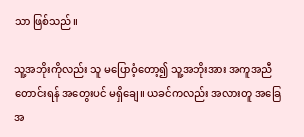သာ ဖြစ်သည်။

သူ့အဘိုးကိုလည်း သူ မပြောဝံ့တော့၍ သူ့အဘိုးအား အကူအညီတောင်းရန် အတွေးပင် မရှိချေ။ ယခင်ကလည်း အလားတူ အခြေအ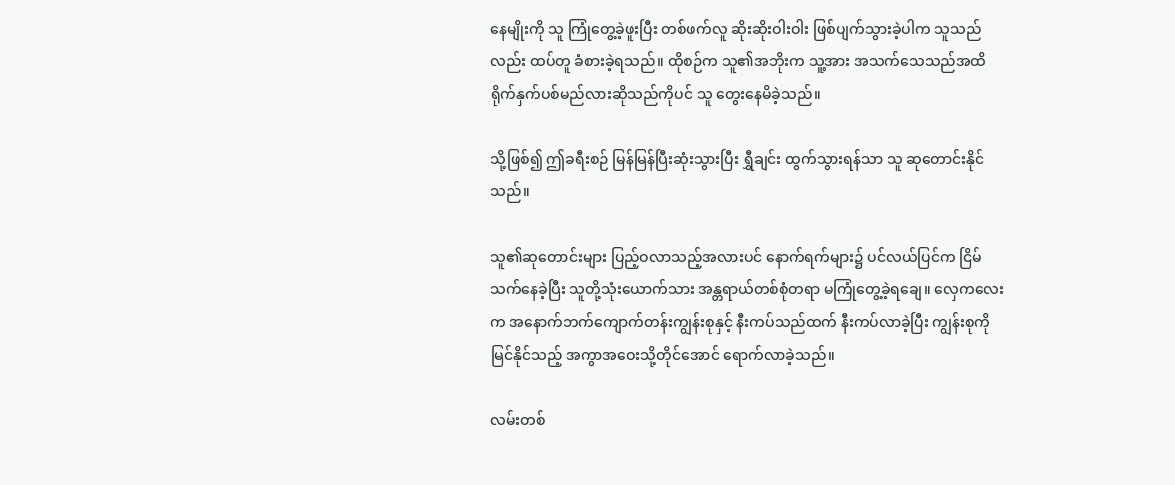နေမျိုးကို သူ ကြုံတွေ့ခဲ့ဖူးပြီး တစ်ဖက်လူ ဆိုးဆိုးဝါးဝါး ဖြစ်ပျက်သွားခဲ့ပါက သူသည်လည်း ထပ်တူ ခံစားခဲ့ရသည်။ ထိုစဉ်က သူ၏အဘိုးက သူ့အား အသက်သေသည်အထိ ရိုက်နှက်ပစ်မည်လားဆိုသည်ကိုပင် သူ တွေးနေမိခဲ့သည်။

သို့ဖြစ်၍ ဤခရီးစဉ် မြန်မြန်ပြီးဆုံးသွားပြီး ရွှီချင်း ထွက်သွားရန်သာ သူ ဆုတောင်းနိုင်သည်။

သူ၏ဆုတောင်းများ ပြည့်ဝလာသည့်အလားပင် နောက်ရက်များ၌ ပင်လယ်ပြင်က ငြိမ်သက်နေခဲ့ပြီး သူတို့သုံးယောက်သား အန္တရာယ်တစ်စုံတရာ မကြုံတွေ့ခဲ့ရချေ။ လှေကလေးက အနောက်ဘက်ကျောက်တန်းကျွန်းစုနှင့် နီးကပ်သည်ထက် နီးကပ်လာခဲ့ပြီး ကျွန်းစုကို မြင်နိုင်သည့် အကွာအဝေးသို့တိုင်အောင် ရောက်လာခဲ့သည်။

လမ်းတစ်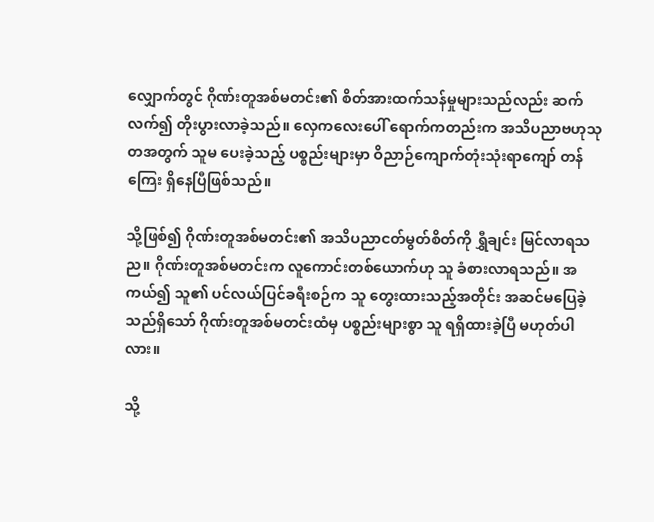လျှောက်တွင် ဂိုဏ်းတူအစ်မတင်း၏ စိတ်အားထက်သန်မှုများသည်လည်း ဆက်လက်၍ တိုးပွားလာခဲ့သည်။ လှေကလေးပေါ် ရောက်ကတည်းက အသိပညာဗဟုသုတအတွက် သူမ ပေးခဲ့သည့် ပစ္စည်းများမှာ ဝိညာဉ်ကျောက်တုံးသုံးရာကျော် တန်ကြေး ရှိနေပြီဖြစ်သည်။

သို့ဖြစ်၍ ဂိုဏ်းတူအစ်မတင်း၏ အသိပညာငတ်မွတ်စိတ်ကို ရွှီချင်း မြင်လာရသည။ ဂိုဏ်းတူအစ်မတင်းက လူကောင်းတစ်ယောက်ဟု သူ ခံစားလာရသည်။ အကယ်၍ သူ၏ ပင်လယ်ပြင်ခရီးစဉ်က သူ တွေးထားသည့်အတိုင်း အဆင်မပြေခဲ့သည်ရှိသော် ဂိုဏ်းတူအစ်မတင်းထံမှ ပစ္စည်းများစွာ သူ ရရှိထားခဲ့ပြီ မဟုတ်ပါလား။

သို့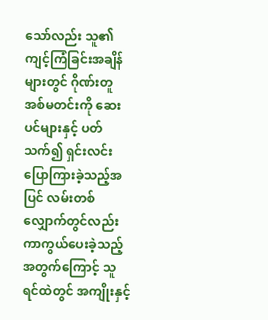သော်လည်း သူ၏ကျင့်ကြံခြင်းအချိန်များတွင် ဂိုဏ်းတူအစ်မတင်းကို ဆေးပင်များနှင့် ပတ်သက်၍ ရှင်းလင်းပြောကြားခဲ့သည့်အပြင် လမ်းတစ်လျှောက်တွင်လည်း ကာကွယ်ပေးခဲ့သည့်အတွက်ကြောင့် သူ ရင်ထဲတွင် အကျိုးနှင့်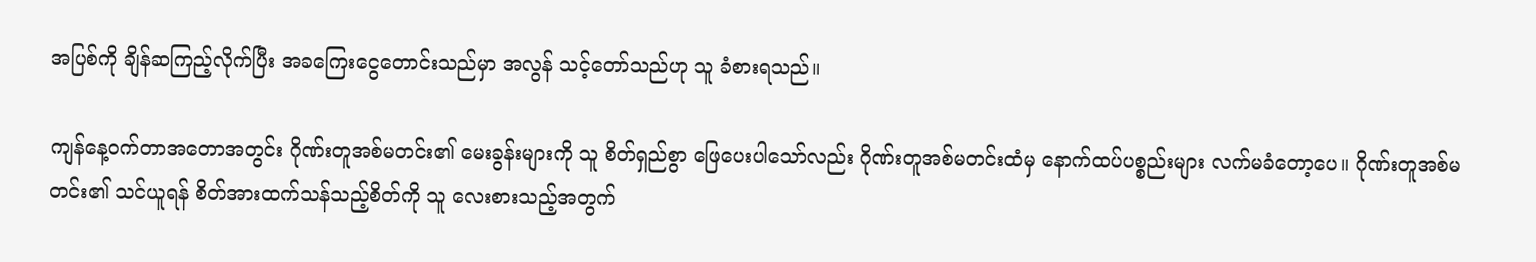အပြစ်ကို ချိန်ဆကြည့်လိုက်ပြီး အခကြေးငွေတောင်းသည်မှာ အလွန် သင့်တော်သည်ဟု သူ ခံစားရသည်။

ကျန်နေ့ဝက်တာအတောအတွင်း ဂိုဏ်းတူအစ်မတင်း၏ မေးခွန်းများကို သူ စိတ်ရှည်စွာ ဖြေပေးပါသော်လည်း ဂိုဏ်းတူအစ်မတင်းထံမှ နောက်ထပ်ပစ္စည်းများ လက်မခံတော့ပေ။ ဂိုဏ်းတူအစ်မတင်း၏ သင်ယူရန် စိတ်အားထက်သန်သည့်စိတ်ကို သူ လေးစားသည့်အတွက်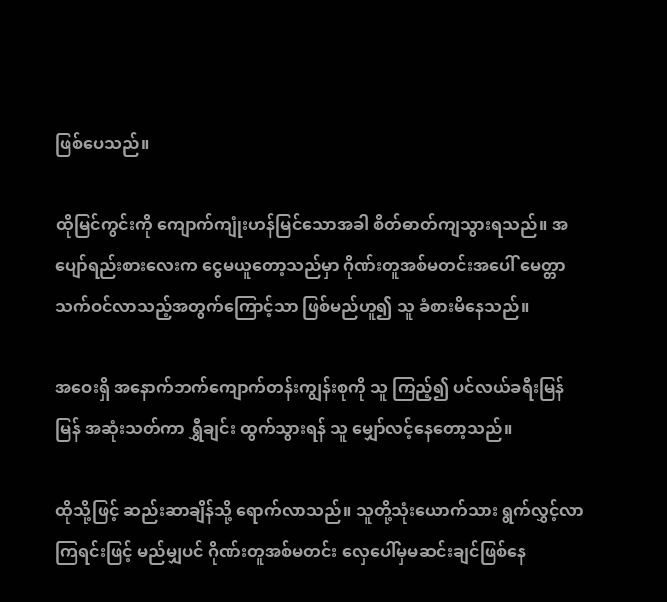ဖြစ်ပေသည်။

ထိုမြင်ကွင်းကို ကျောက်ကျုံးဟန်မြင်သောအခါ စိတ်ဓာတ်ကျသွားရသည်။ အပျော်ရည်းစားလေးက ငွေမယူတော့သည်မှာ ဂိုဏ်းတူအစ်မတင်းအပေါ် မေတ္တာသက်ဝင်လာသည့်အတွက်ကြောင့်သာ ဖြစ်မည်ဟူ၍ သူ ခံစားမိနေသည်။

အဝေးရှိ အနောက်ဘက်ကျောက်တန်းကျွန်းစုကို သူ ကြည့်၍ ပင်လယ်ခရီးမြန်မြန် အဆုံးသတ်ကာ ရွှီချင်း ထွက်သွားရန် သူ မျှော်လင့်နေတော့သည်။

ထိုသို့ဖြင့် ဆည်းဆာချိန်သို့ ရောက်လာသည်။ သူတို့သုံးယောက်သား ရွက်လွှင့်လာကြရင်းဖြင့် မည်မျှပင် ဂိုဏ်းတူအစ်မတင်း လှေပေါ်မှမဆင်းချင်ဖြစ်နေ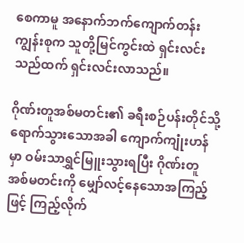စေကာမူ အနောက်ဘက်ကျောက်တန်းကျွန်းစုက သူတို့မြင်ကွင်းထဲ ရှင်းလင်းသည်ထက် ရှင်းလင်းလာသည်။

ဂိုဏ်းတူအစ်မတင်း၏ ခရီးစဉ်ပန်းတိုင်သို့ ရောက်သွားသောအခါ ကျောက်ကျုံးဟန်မှာ ဝမ်းသာရွှင်မြူးသွားရပြီး ဂိုဏ်းတူအစ်မတင်းကို မျှော်လင့်နေသောအကြည့်ဖြင့် ကြည့်လိုက်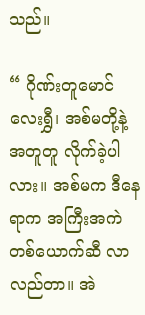သည်။

“ ဂိုဏ်းတူမောင်လေးရွှီ၊ အစ်မတို့နဲ့အတူတူ လိုက်ခဲ့ပါလား။ အစ်မက ဒီနေရာက အကြီးအကဲတစ်ယောက်ဆီ လာလည်တာ။ အဲ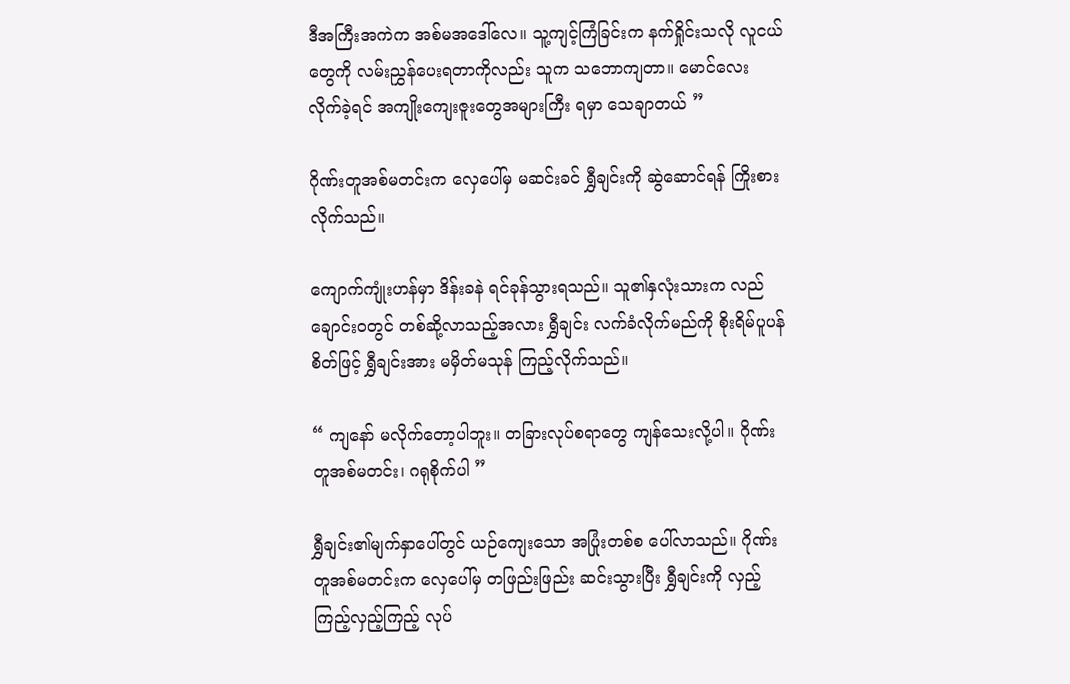ဒီအကြီးအကဲက အစ်မအဒေါ်လေ။ သူ့ကျင့်ကြံခြင်းက နက်ရှိုင်းသလို လူငယ်တွေကို လမ်းညွှန်ပေးရတာကိုလည်း သူက သဘောကျတာ။ မောင်လေး လိုက်ခဲ့ရင် အကျိုးကျေးဇူးတွေအများကြီး ရမှာ သေချာတယ် ”

ဂိုဏ်းတူအစ်မတင်းက လှေပေါ်မှ မဆင်းခင် ရွှီချင်းကို ဆွဲဆောင်ရန် ကြိုးစားလိုက်သည်။

ကျောက်ကျုံးဟန်မှာ ဒိန်းခနဲ ရင်ခုန်သွားရသည်။ သူ၏နှလုံးသားက လည်ချောင်းဝတွင် တစ်ဆို့လာသည့်အလား ရွှီချင်း လက်ခံလိုက်မည်ကို စိုးရိမ်ပူပန်စိတ်ဖြင့် ရွှီချင်းအား မမှိတ်မသုန် ကြည့်လိုက်သည်။

“ ကျနော် မလိုက်တော့ပါဘူး။ တခြားလုပ်စရာတွေ ကျန်သေးလို့ပါ။ ဂိုဏ်းတူအစ်မတင်း၊ ဂရုစိုက်ပါ ”

ရွှီချင်း၏မျက်နှာပေါ်တွင် ယဉ်ကျေးသော အပြုံးတစ်စ ပေါ်လာသည်။ ဂိုဏ်းတူအစ်မတင်းက လှေပေါ်မှ တဖြည်းဖြည်း ဆင်းသွားပြီး ရွှီချင်းကို လှည့်ကြည့်လှည့်ကြည့် လုပ်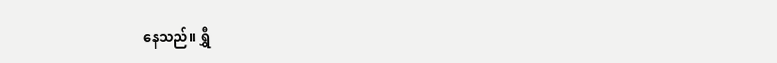နေသည်။ ရွှီ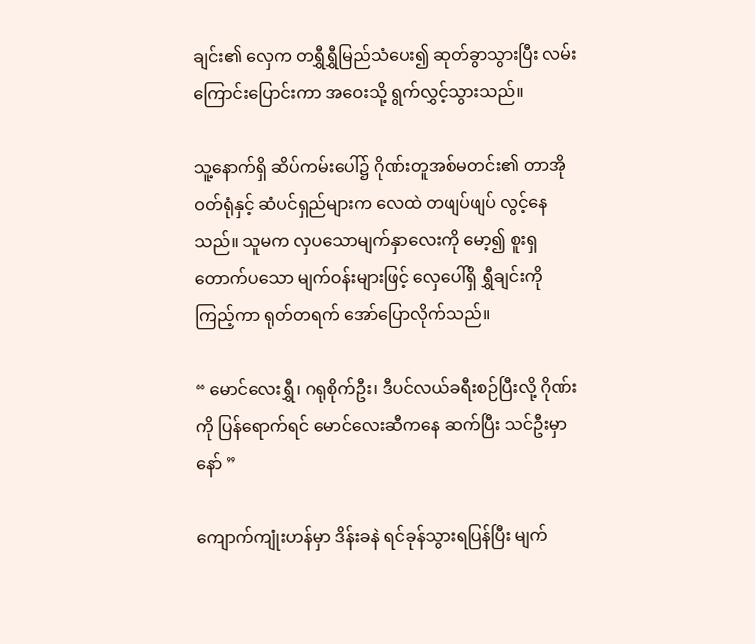ချင်း၏ လှေက တရွှီရွှီမြည်သံပေး၍ ဆုတ်ခွာသွားပြီး လမ်းကြောင်းပြောင်းကာ အဝေးသို့ ရွက်လွှင့်သွားသည်။

သူ့နောက်ရှိ ဆိပ်ကမ်းပေါ်၌ ဂိုဏ်းတူအစ်မတင်း၏ တာအိုဝတ်ရုံနှင့် ဆံပင်ရှည်များက လေထဲ တဖျပ်ဖျပ် လွင့်နေသည်။ သူမက လှပသောမျက်နှာလေးကို မော့၍ စူးရှတောက်ပသော မျက်ဝန်းများဖြင့် လှေပေါ်ရှိ ရွှီချင်းကို ကြည့်ကာ ရုတ်တရက် အော်ပြောလိုက်သည်။

“ မောင်လေးရွှီ၊ ဂရုစိုက်ဦး၊ ဒီပင်လယ်ခရီးစဉ်ပြီးလို့ ဂိုဏ်းကို ပြန်ရောက်ရင် မောင်လေးဆီကနေ ဆက်ပြီး သင်ဦးမှာနော် ”

ကျောက်ကျုံးဟန်မှာ ဒိန်းခနဲ ရင်ခုန်သွားရပြန်ပြီး မျက်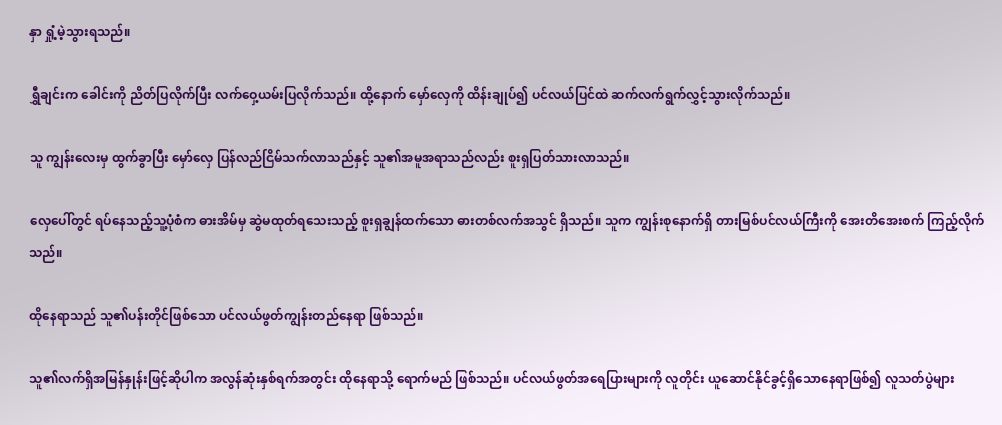နှာ ရှုံ့မဲ့သွားရသည်။

ရွှီချင်းက ခေါင်းကို ညိတ်ပြလိုက်ပြီး လက်ဝှေ့ယမ်းပြလိုက်သည်။ ထို့နောက် မှော်လှေကို ထိန်းချုပ်၍ ပင်လယ်ပြင်ထဲ ဆက်လက်ရွက်လွှင့်သွားလိုက်သည်။

သူ ကျွန်းလေးမှ ထွက်ခွာပြီး မှော်လှေ ပြန်လည်ငြိမ်သက်လာသည်နှင့် သူ၏အမူအရာသည်လည်း စူးရှပြတ်သားလာသည်။

လှေပေါ်တွင် ရပ်နေသည့်သူ့ပုံစံက ဓားအိမ်မှ ဆွဲမထုတ်ရသေးသည့် စူးရှချွန်ထက်သော ဓားတစ်လက်အသွင် ရှိသည်။ သူက ကျွန်းစုနောက်ရှိ တားမြစ်ပင်လယ်ကြီးကို အေးတိအေးစက် ကြည့်လိုက်သည်။

ထိုနေရာသည် သူ၏ပန်းတိုင်ဖြစ်သော ပင်လယ်ဖွတ်ကျွန်းတည်နေရာ ဖြစ်သည်။

သူ၏လက်ရှိအမြန်နှုန်းဖြင့်ဆိုပါက အလွန်ဆုံးနှစ်ရက်အတွင်း ထိုနေရာသို့ ရောက်မည် ဖြစ်သည်။ ပင်လယ်ဖွတ်အရေပြားများကို လူတိုင်း ယူဆောင်နိုင်ခွင့်ရှိသောနေရာဖြစ်၍ လူသတ်ပွဲများ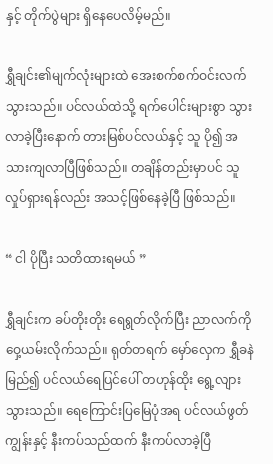နှင့် တိုက်ပွဲများ ရှိနေပေလိမ့်မည်။

ရွှီချင်း၏မျက်လုံးများထဲ အေးစက်စက်ဝင်းလက်သွားသည်။ ပင်လယ်ထဲသို့ ရက်ပေါင်းများစွာ သွားလာခဲ့ပြီးနောက် တားမြစ်ပင်လယ်နှင့် သူ ပို၍ အသားကျလာပြီဖြစ်သည်။ တချိန်တည်းမှာပင် သူ လှုပ်ရှားရန်လည်း အသင့်ဖြစ်နေခဲ့ပြီ ဖြစ်သည်။

“ ငါ ပိုပြီး သတိထားရမယ် ”

ရွှီချင်းက ခပ်တိုးတိုး ရေရွတ်လိုက်ပြီး ညာလက်ကို ဝှေ့ယမ်းလိုက်သည်။ ရုတ်တရက် မှော်လှေက ရွှီခနဲ မြည်၍ ပင်လယ်ရေပြင်ပေါ် တဟုန်ထိုး ရွေ့လျားသွားသည်။ ရေကြောင်းပြမြေပုံအရ ပင်လယ်ဖွတ်ကျွန်းနှင့် နီးကပ်သည်ထက် နီးကပ်လာခဲ့ပြီ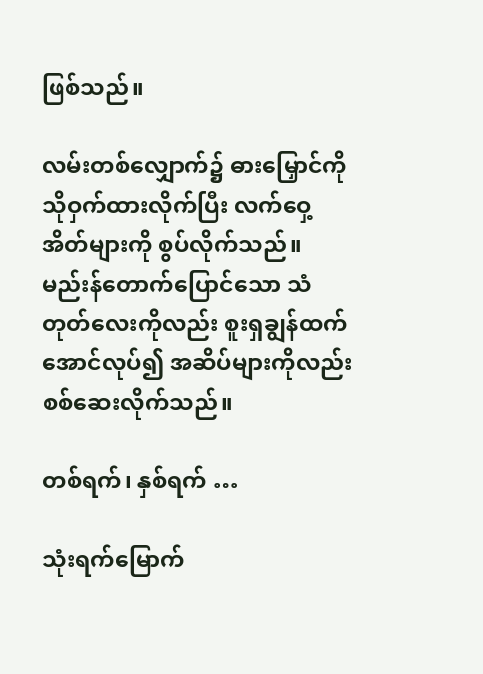ဖြစ်သည်။

လမ်းတစ်လျှောက်၌ ဓားမြှောင်ကို သိုဝှက်ထားလိုက်ပြီး လက်ဝှေ့အိတ်များကို စွပ်လိုက်သည်။ မည်းန်တောက်ပြောင်သော သံတုတ်လေးကိုလည်း စူးရှချွန်ထက်အောင်လုပ်၍ အဆိပ်များကိုလည်း စစ်ဆေးလိုက်သည်။

တစ်ရက်၊ နှစ်ရက် …

သုံးရက်မြောက်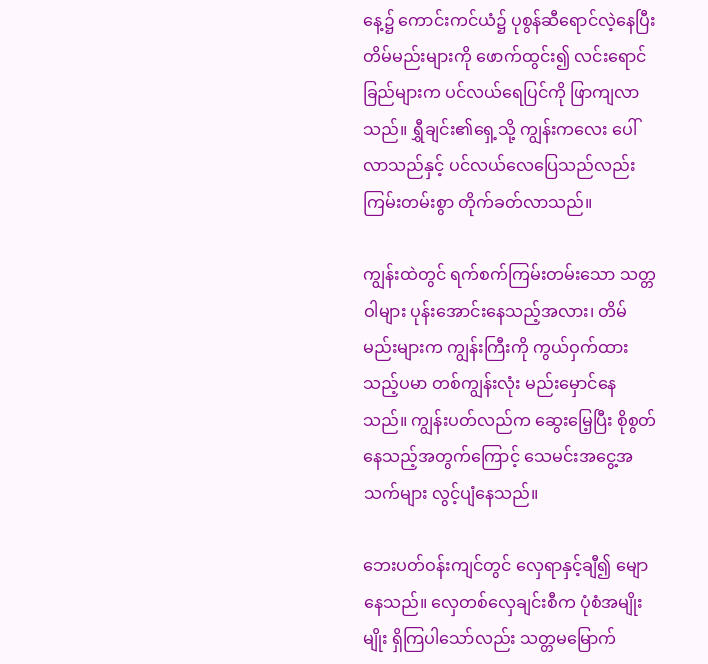နေ့၌ ကောင်းကင်ယံ၌ ပုစွန်ဆီရောင်လဲ့နေပြီး တိမ်မည်းများကို ဖောက်ထွင်း၍ လင်းရောင်ခြည်များက ပင်လယ်ရေပြင်ကို ဖြာကျလာသည်။ ရွှီချင်း၏ရှေ့သို့ ကျွန်းကလေး ပေါ်လာသည်နှင့် ပင်လယ်လေပြေသည်လည်း ကြမ်းတမ်းစွာ တိုက်ခတ်လာသည်။

ကျွန်းထဲတွင် ရက်စက်ကြမ်းတမ်းသော သတ္တဝါများ ပုန်းအောင်းနေသည့်အလား၊ တိမ်မည်းများက ကျွန်းကြီးကို ကွယ်ဝှက်ထားသည့်ပမာ တစ်ကျွန်းလုံး မည်းမှောင်နေသည်။ ကျွန်းပတ်လည်က ဆွေးမြေ့ပြီး စိုစွတ်နေသည့်အတွက်ကြောင့် သေမင်းအငွေ့အသက်များ လွင့်ပျံနေသည်။

ဘေးပတ်ဝန်းကျင်တွင် လှေရာနှင့်ချီ၍ မျောနေသည်။ လှေတစ်လှေချင်းစီက ပုံစံအမျိုးမျိုး ရှိကြပါသော်လည်း သတ္တမမြောက်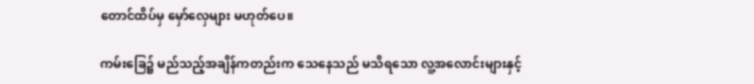တောင်ထိပ်မှ မှော်လှေများ မဟုတ်ပေ။

ကမ်းခြေ၌ မည်သည့်အချိန်ကတည်းက သေနေသည် မသိရသော လူ့အလောင်းများနှင့်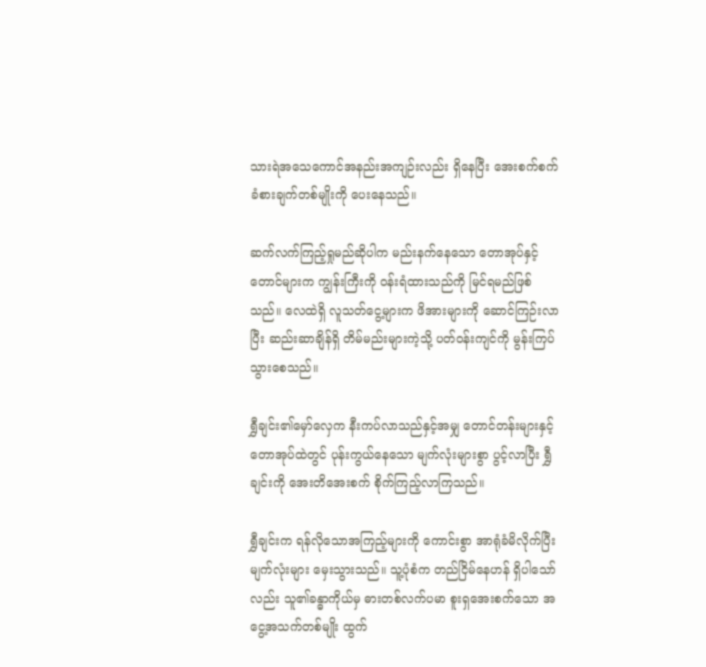သားရဲအသေကောင်အနည်းအကျဉ်းလည်း ရှိနေပြီး အေးစက်စက်ခံစားချက်တစ်မျိုးကို ပေးနေသည်။

ဆက်လက်ကြည့်ရှုမည်ဆိုပါက မည်းနက်နေသော တောအုပ်နှင့် တောင်များက ကျွန်းကြီးကို ဝန်းရံထားသည်ကို မြင်ရမည်ဖြစ်သည်။ လေထဲရှိ လူသတ်ငွေ့များက ဖိအားများကို ဆောင်ကြဉ်းလာပြီး ဆည်းဆာချိန်ရှိ တိမ်မည်းများကဲ့သို့ ပတ်ဝန်းကျင်ကို မွန်းကြပ်သွားစေသည်။

ရွှီချင်း၏မှော်လှေက နီးကပ်လာသည်နှင့်အမျှ တောင်တန်းများနှင့် တောအုပ်ထဲတွင် ပုန်းကွယ်နေသော မျက်လုံးများစွာ ပွင့်လာပြီး ရွှီချင်းကို အေးတိအေးစက် စိုက်ကြည့်လာကြသည်။

ရွှီချင်းက ရန်လိုသောအကြည့်များကို ကောင်းစွာ အာရုံခံမိလိုက်ပြီး မျက်လုံးများ မှေးသွားသည်။ သူ့ပုံစံက တည်ငြိမ်နေဟန် ရှိပါသော်လည်း သူ၏ခန္ဓာကိုယ်မှ ဓားတစ်လက်ပမာ စူးရှအေးစက်သော အငွေ့အသက်တစ်မျိုး ထွက်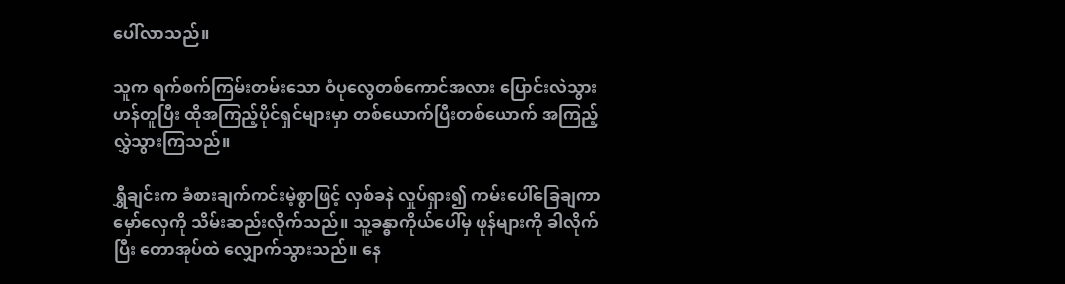ပေါ်လာသည်။

သူက ရက်စက်ကြမ်းတမ်းသော ဝံပုလွေတစ်ကောင်အလား ပြောင်းလဲသွားဟန်တူပြီး ထိုအကြည့်ပိုင်ရှင်များမှာ တစ်ယောက်ပြီးတစ်ယောက် အကြည့်လွှဲသွားကြသည်။

ရွှီချင်းက ခံစားချက်ကင်းမဲ့စွာဖြင့် လှစ်ခနဲ လှုပ်ရှား၍ ကမ်းပေါ်ခြေချကာ မှော်လှေကို သိမ်းဆည်းလိုက်သည်။ သူ့ခန္ဓာကိုယ်ပေါ်မှ ဖုန်များကို ခါလိုက်ပြီး တောအုပ်ထဲ လျှောက်သွားသည်။ နေ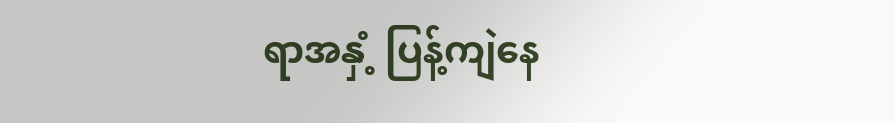ရာအနှံ့ ပြန့်ကျဲနေ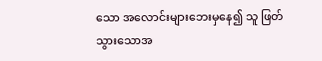သော အလောင်းများဘေးမှနေ၍ သူ ဖြတ်သွားသောအ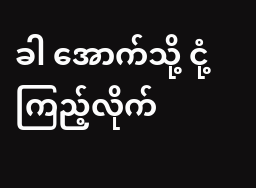ခါ အောက်သို့ ငုံ့ကြည့်လိုက်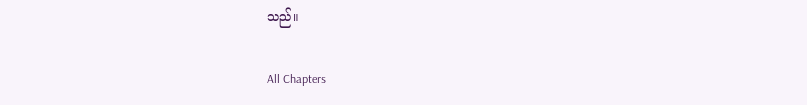သည်။

All Chapters